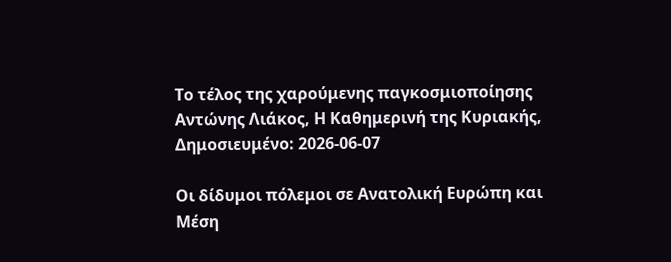Το τέλος της χαρούμενης παγκοσμιοποίησης
Αντώνης Λιάκος, Η Καθημερινή της Κυριακής, Δημοσιευμένο: 2026-06-07

Οι δίδυμοι πόλεμοι σε Ανατολική Ευρώπη και Μέση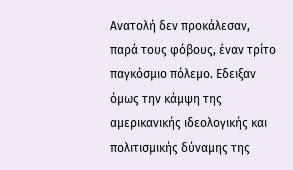Ανατολή δεν προκάλεσαν, παρά τους φόβους, έναν τρίτο παγκόσμιο πόλεμο. Εδειξαν όμως την κάμψη της αμερικανικής ιδεολογικής και πολιτισμικής δύναμης της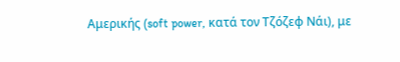Αμερικής (soft power, κατά τον Τζόζεφ Νάι), με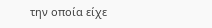την οποία είχε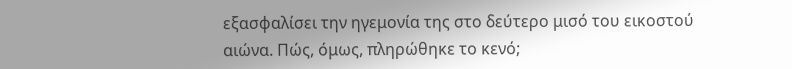εξασφαλίσει την ηγεμονία της στο δεύτερο μισό του εικοστού αιώνα. Πώς, όμως, πληρώθηκε το κενό;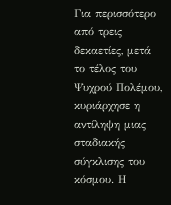Για περισσότερο από τρεις δεκαετίες, μετά το τέλος του Ψυχρού Πολέμου, κυριάρχησε η αντίληψη μιας σταδιακής σύγκλισης του κόσμου. Η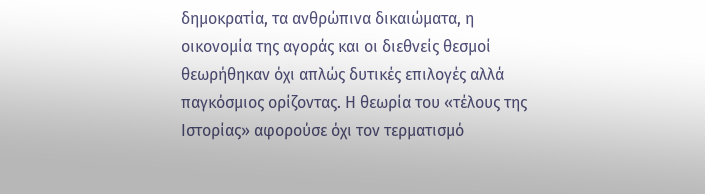δημοκρατία, τα ανθρώπινα δικαιώματα, η οικονομία της αγοράς και οι διεθνείς θεσμοί θεωρήθηκαν όχι απλώς δυτικές επιλογές αλλά παγκόσμιος ορίζοντας. Η θεωρία του «τέλους της Ιστορίας» αφορούσε όχι τον τερματισμό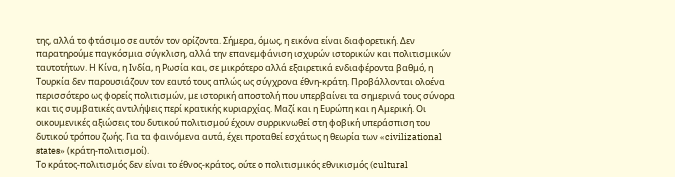της, αλλά το φτάσιμο σε αυτόν τον ορίζοντα. Σήμερα, όμως, η εικόνα είναι διαφορετική. Δεν παρατηρούμε παγκόσμια σύγκλιση, αλλά την επανεμφάνιση ισχυρών ιστορικών και πολιτισμικών ταυτοτήτων. Η Κίνα, η Ινδία, η Ρωσία και, σε μικρότερο αλλά εξαιρετικά ενδιαφέροντα βαθμό, η Τουρκία δεν παρουσιάζουν τον εαυτό τους απλώς ως σύγχρονα έθνη-κράτη. Προβάλλονται ολοένα περισσότερο ως φορείς πολιτισμών, με ιστορική αποστολή που υπερβαίνει τα σημερινά τους σύνορα και τις συμβατικές αντιλήψεις περί κρατικής κυριαρχίας. Μαζί και η Ευρώπη και η Αμερική. Οι οικουμενικές αξιώσεις του δυτικού πολιτισμού έχουν συρρικνωθεί στη φοβική υπεράσπιση του δυτικού τρόπου ζωής. Για τα φαινόμενα αυτά, έχει προταθεί εσχάτως η θεωρία των «civilizational states» (κράτη-πολιτισμοί).
Το κράτος-πολιτισμός δεν είναι το έθνος-κράτος, ούτε o πολιτισμικός εθνικισμός (cultural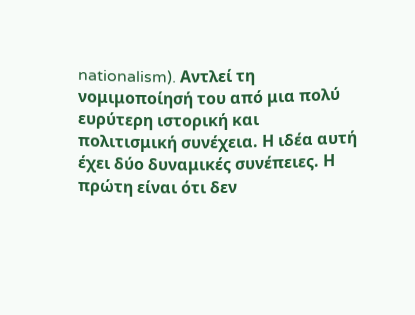nationalism). Aντλεί τη νομιμοποίησή του από μια πολύ ευρύτερη ιστορική και πολιτισμική συνέχεια. Η ιδέα αυτή έχει δύο δυναμικές συνέπειες. Η πρώτη είναι ότι δεν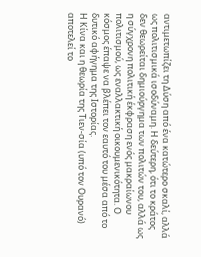αντιμετωπίζει τη Δύση από ένα κατώτερο σκαλί, αλλά ως πολιτισμικά ισοδύναμη. Η δεύτερη, ότι το κράτος δεν θεωρείται δημιούργημα των πολιτών του, αλλά ως η σύγχρονη πολιτική έκφραση ενός μακραίωνου πολιτισμού, ως εναλλακτική οικουμενικότητα. Ο κόσμος έπαψε να βλέπει τον εαυτό του μέσα από το δυτικό αφήγημα της Ιστορίας.
Η Κίνα και η θεωρία της Τιεν-σία (υπό τον Ουρανό) αποτελεί το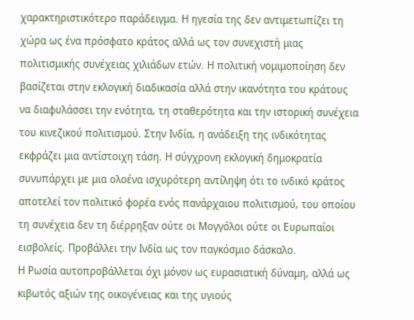χαρακτηριστικότερο παράδειγμα. Η ηγεσία της δεν αντιμετωπίζει τη χώρα ως ένα πρόσφατο κράτος αλλά ως τον συνεχιστή μιας πολιτισμικής συνέχειας χιλιάδων ετών. Η πολιτική νομιμοποίηση δεν βασίζεται στην εκλογική διαδικασία αλλά στην ικανότητα του κράτους να διαφυλάσσει την ενότητα, τη σταθερότητα και την ιστορική συνέχεια του κινεζικού πολιτισμού. Στην Ινδία, η ανάδειξη της ινδικότητας εκφράζει μια αντίστοιχη τάση. Η σύγχρονη εκλογική δημοκρατία συνυπάρχει με μια ολοένα ισχυρότερη αντίληψη ότι το ινδικό κράτος αποτελεί τον πολιτικό φορέα ενός πανάρχαιου πολιτισμού, του οποίου τη συνέχεια δεν τη διέρρηξαν ούτε οι Μογγόλοι ούτε οι Ευρωπαίοι εισβολείς. Προβάλλει την Ινδία ως τον παγκόσμιο δάσκαλο.
Η Ρωσία αυτοπροβάλλεται όχι μόνον ως ευρασιατική δύναμη, αλλά ως κιβωτός αξιών της οικογένειας και της υγιούς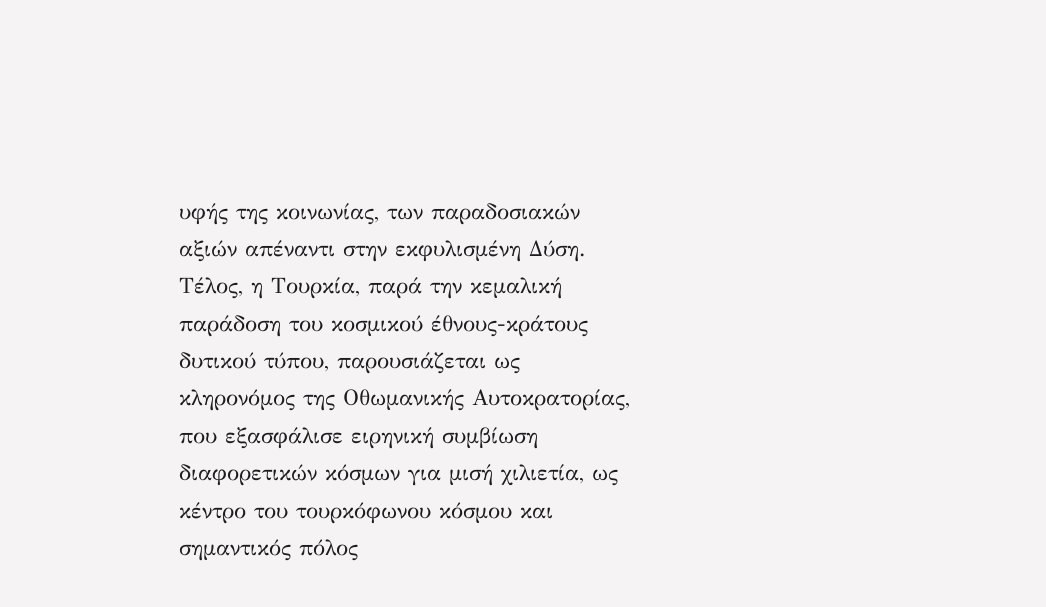υφής της κοινωνίας, των παραδοσιακών αξιών απέναντι στην εκφυλισμένη Δύση. Τέλος, η Τουρκία, παρά την κεμαλική παράδοση του κοσμικού έθνους-κράτους δυτικού τύπου, παρουσιάζεται ως κληρονόμος της Οθωμανικής Αυτοκρατορίας, που εξασφάλισε ειρηνική συμβίωση διαφορετικών κόσμων για μισή χιλιετία, ως κέντρο του τουρκόφωνου κόσμου και σημαντικός πόλος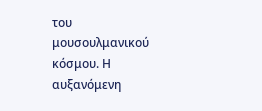του μουσουλμανικού κόσμου. Η αυξανόμενη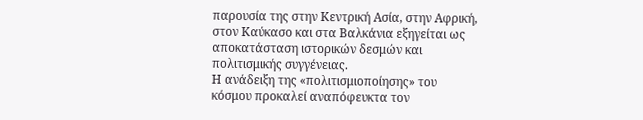παρουσία της στην Κεντρική Ασία, στην Αφρική, στον Καύκασο και στα Βαλκάνια εξηγείται ως αποκατάσταση ιστορικών δεσμών και πολιτισμικής συγγένειας.
Η ανάδειξη της «πολιτισμιοποίησης» του κόσμου προκαλεί αναπόφευκτα τον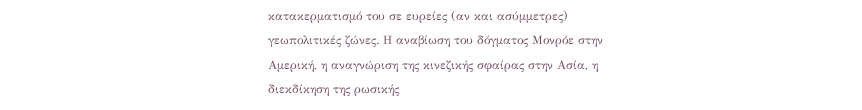κατακερματισμό του σε ευρείες (αν και ασύμμετρες) γεωπολιτικές ζώνες. Η αναβίωση του δόγματος Μονρόε στην Αμερική, η αναγνώριση της κινεζικής σφαίρας στην Ασία, η διεκδίκηση της ρωσικής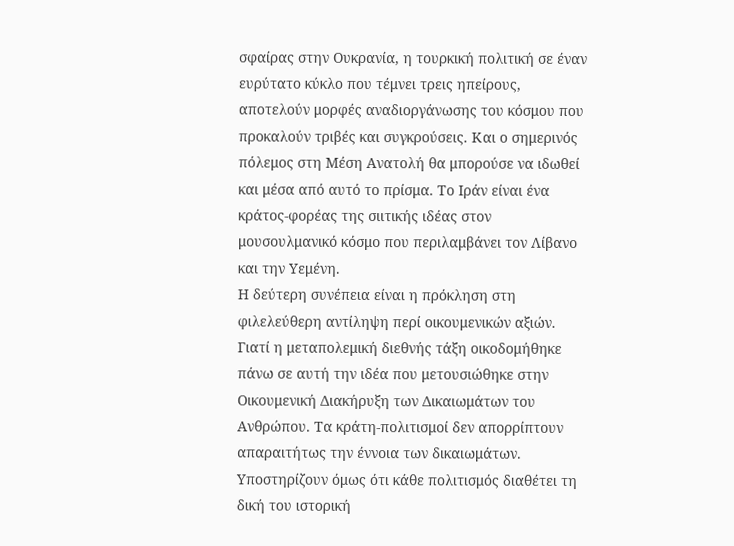σφαίρας στην Ουκρανία, η τουρκική πολιτική σε έναν ευρύτατο κύκλο που τέμνει τρεις ηπείρους, αποτελούν μορφές αναδιοργάνωσης του κόσμου που προκαλούν τριβές και συγκρούσεις. Και ο σημερινός πόλεμος στη Μέση Ανατολή θα μπορούσε να ιδωθεί και μέσα από αυτό το πρίσμα. Το Ιράν είναι ένα κράτος-φορέας της σιιτικής ιδέας στον μουσουλμανικό κόσμο που περιλαμβάνει τον Λίβανο και την Υεμένη.
Η δεύτερη συνέπεια είναι η πρόκληση στη φιλελεύθερη αντίληψη περί οικουμενικών αξιών. Γιατί η μεταπολεμική διεθνής τάξη οικοδομήθηκε πάνω σε αυτή την ιδέα που μετουσιώθηκε στην Οικουμενική Διακήρυξη των Δικαιωμάτων του Ανθρώπου. Τα κράτη-πολιτισμοί δεν απορρίπτουν απαραιτήτως την έννοια των δικαιωμάτων. Υποστηρίζουν όμως ότι κάθε πολιτισμός διαθέτει τη δική του ιστορική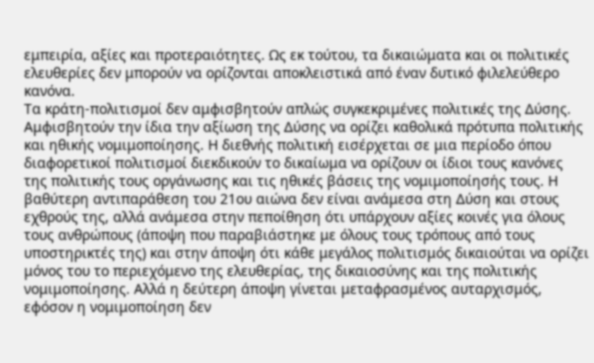εμπειρία, αξίες και προτεραιότητες. Ως εκ τούτου, τα δικαιώματα και οι πολιτικές ελευθερίες δεν μπορούν να ορίζονται αποκλειστικά από έναν δυτικό φιλελεύθερο κανόνα.
Τα κράτη-πολιτισμοί δεν αμφισβητούν απλώς συγκεκριμένες πολιτικές της Δύσης. Αμφισβητούν την ίδια την αξίωση της Δύσης να ορίζει καθολικά πρότυπα πολιτικής και ηθικής νομιμοποίησης. Η διεθνής πολιτική εισέρχεται σε μια περίοδο όπου διαφορετικοί πολιτισμοί διεκδικούν το δικαίωμα να ορίζουν οι ίδιοι τους κανόνες της πολιτικής τους οργάνωσης και τις ηθικές βάσεις της νομιμοποίησής τους. Η βαθύτερη αντιπαράθεση του 21ου αιώνα δεν είναι ανάμεσα στη Δύση και στους εχθρούς της, αλλά ανάμεσα στην πεποίθηση ότι υπάρχουν αξίες κοινές για όλους τους ανθρώπους (άποψη που παραβιάστηκε με όλους τους τρόπους από τους υποστηρικτές της) και στην άποψη ότι κάθε μεγάλος πολιτισμός δικαιούται να ορίζει μόνος του το περιεχόμενο της ελευθερίας, της δικαιοσύνης και της πολιτικής νομιμοποίησης. Αλλά η δεύτερη άποψη γίνεται μεταφρασμένος αυταρχισμός, εφόσον η νομιμοποίηση δεν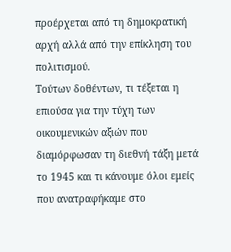προέρχεται από τη δημοκρατική αρχή αλλά από την επίκληση του πολιτισμού.
Τούτων δοθέντων, τι τέξεται η επιούσα για την τύχη των οικουμενικών αξιών που διαμόρφωσαν τη διεθνή τάξη μετά το 1945 και τι κάνουμε όλοι εμείς που ανατραφήκαμε στο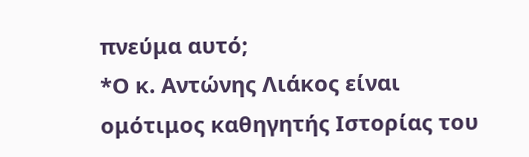πνεύμα αυτό;
*Ο κ. Αντώνης Λιάκος είναι ομότιμος καθηγητής Ιστορίας του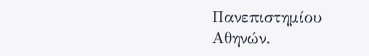Πανεπιστημίου Αθηνών.